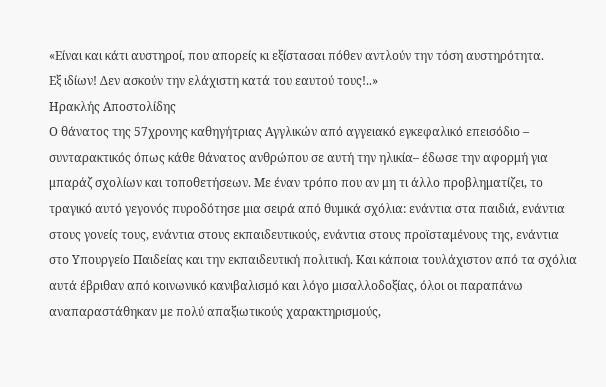«Είναι και κάτι αυστηροί, που απορείς κι εξίστασαι πόθεν αντλούν την τόση αυστηρότητα.
Εξ ιδίων! Δεν ασκούν την ελάχιστη κατά του εαυτού τους!..»
Ηρακλής Αποστολίδης
Ο θάνατος της 57χρονης καθηγήτριας Αγγλικών από αγγειακό εγκεφαλικό επεισόδιο – συνταρακτικός όπως κάθε θάνατος ανθρώπου σε αυτή την ηλικία– έδωσε την αφορμή για μπαράζ σχολίων και τοποθετήσεων. Με έναν τρόπο που αν μη τι άλλο προβληματίζει, το τραγικό αυτό γεγονός πυροδότησε μια σειρά από θυμικά σχόλια: ενάντια στα παιδιά, ενάντια στους γονείς τους, ενάντια στους εκπαιδευτικούς, ενάντια στους προϊσταμένους της, ενάντια στο Υπουργείο Παιδείας και την εκπαιδευτική πολιτική. Και κάποια τουλάχιστον από τα σχόλια αυτά έβριθαν από κοινωνικό κανιβαλισμό και λόγο μισαλλοδοξίας, όλοι οι παραπάνω αναπαραστάθηκαν με πολύ απαξιωτικούς χαρακτηρισμούς,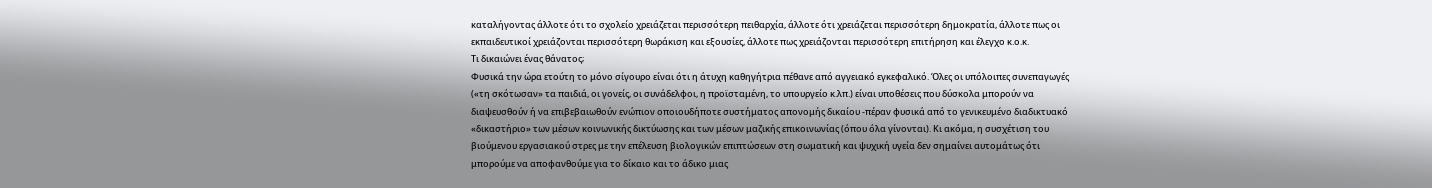καταλήγοντας άλλοτε ότι το σχολείο χρειάζεται περισσότερη πειθαρχία, άλλοτε ότι χρειάζεται περισσότερη δημοκρατία, άλλοτε πως οι εκπαιδευτικοί χρειάζονται περισσότερη θωράκιση και εξουσίες, άλλοτε πως χρειάζονται περισσότερη επιτήρηση και έλεγχο κ.ο.κ.
Τι δικαιώνει ένας θάνατος;
Φυσικά την ώρα ετούτη το μόνο σίγουρο είναι ότι η άτυχη καθηγήτρια πέθανε από αγγειακό εγκεφαλικό. Όλες οι υπόλοιπες συνεπαγωγές («τη σκότωσαν» τα παιδιά, οι γονείς, οι συνάδελφοι, η προϊσταμένη, το υπουργείο κ.λπ.) είναι υποθέσεις που δύσκολα μπορούν να διαψευσθούν ή να επιβεβαιωθούν ενώπιον οποιουδήποτε συστήματος απονομής δικαίου -πέραν φυσικά από το γενικευμένο διαδικτυακό «δικαστήριο» των μέσων κοινωνικής δικτύωσης και των μέσων μαζικής επικοινωνίας (όπου όλα γίνονται). Κι ακόμα, η συσχέτιση του βιούμενου εργασιακού στρες με την επέλευση βιολογικών επιπτώσεων στη σωματική και ψυχική υγεία δεν σημαίνει αυτομάτως ότι μπορούμε να αποφανθούμε για το δίκαιο και το άδικο μιας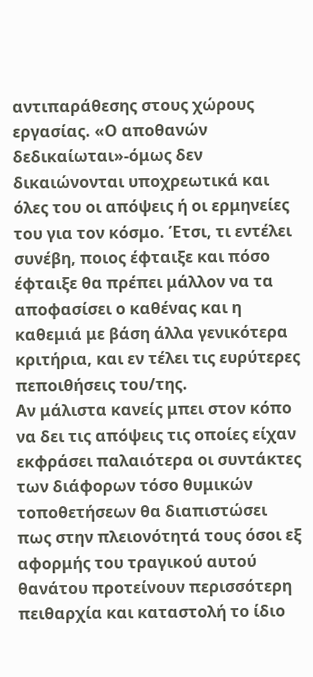αντιπαράθεσης στους χώρους εργασίας. «Ο αποθανών δεδικαίωται»-όμως δεν δικαιώνονται υποχρεωτικά και όλες του οι απόψεις ή οι ερμηνείες του για τον κόσμο. Έτσι, τι εντέλει συνέβη, ποιος έφταιξε και πόσο έφταιξε θα πρέπει μάλλον να τα αποφασίσει ο καθένας και η καθεμιά με βάση άλλα γενικότερα κριτήρια, και εν τέλει τις ευρύτερες πεποιθήσεις του/της.
Αν μάλιστα κανείς μπει στον κόπο να δει τις απόψεις τις οποίες είχαν εκφράσει παλαιότερα οι συντάκτες των διάφορων τόσο θυμικών τοποθετήσεων θα διαπιστώσει πως στην πλειονότητά τους όσοι εξ αφορμής του τραγικού αυτού θανάτου προτείνουν περισσότερη πειθαρχία και καταστολή το ίδιο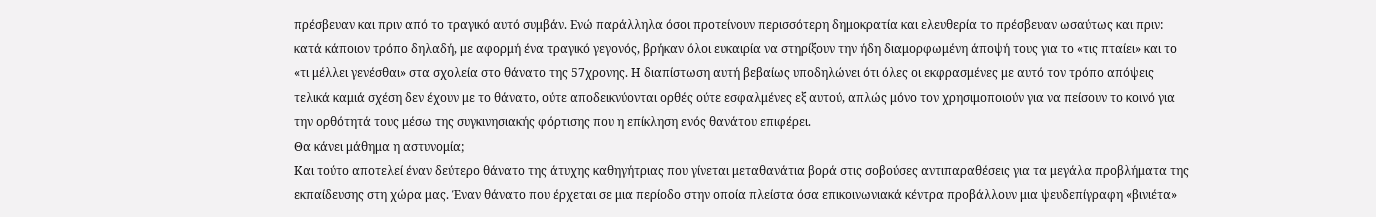πρέσβευαν και πριν από το τραγικό αυτό συμβάν. Ενώ παράλληλα όσοι προτείνουν περισσότερη δημοκρατία και ελευθερία το πρέσβευαν ωσαύτως και πριν: κατά κάποιον τρόπο δηλαδή, με αφορμή ένα τραγικό γεγονός, βρήκαν όλοι ευκαιρία να στηρίξουν την ήδη διαμορφωμένη άποψή τους για το «τις πταίει» και το «τι μέλλει γενέσθαι» στα σχολεία στο θάνατο της 57χρονης. Η διαπίστωση αυτή βεβαίως υποδηλώνει ότι όλες οι εκφρασμένες με αυτό τον τρόπο απόψεις τελικά καμιά σχέση δεν έχουν με το θάνατο, ούτε αποδεικνύονται ορθές ούτε εσφαλμένες εξ αυτού, απλώς μόνο τον χρησιμοποιούν για να πείσουν το κοινό για την ορθότητά τους μέσω της συγκινησιακής φόρτισης που η επίκληση ενός θανάτου επιφέρει.
Θα κάνει μάθημα η αστυνομία;
Και τούτο αποτελεί έναν δεύτερο θάνατο της άτυχης καθηγήτριας που γίνεται μεταθανάτια βορά στις σοβούσες αντιπαραθέσεις για τα μεγάλα προβλήματα της εκπαίδευσης στη χώρα μας. Έναν θάνατο που έρχεται σε μια περίοδο στην οποία πλείστα όσα επικοινωνιακά κέντρα προβάλλουν μια ψευδεπίγραφη «βινιέτα»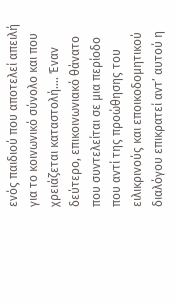ενός παιδιού που αποτελεί απειλή για το κοινωνικό σύνολο και που χρειάζεται καταστολή…. Έναν δεύτερο, επικοινωνιακό θάνατο που συντελείται σε μια περίοδο που αντί της προώθησης του ειλικρινούς και εποικοδομητικού διαλόγου επικρατεί αντ’ αυτού η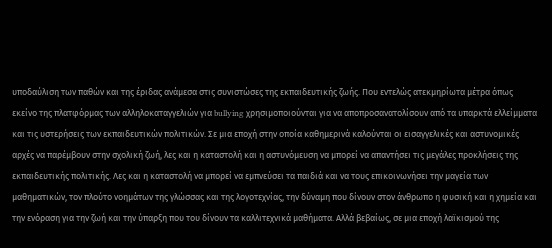υποδαύλιση των παθών και της έριδας ανάμεσα στις συνιστώσες της εκπαιδευτικής ζωής. Που εντελώς ατεκμηρίωτα μέτρα όπως εκείνο της πλατφόρμας των αλληλοκαταγγελιών για bullying χρησιμοποιούνται για να αποπροσανατολίσουν από τα υπαρκτά ελλείμματα και τις υστερήσεις των εκπαιδευτικών πολιτικών. Σε μια εποχή στην οποία καθημερινά καλούνται οι εισαγγελικές και αστυνομικές αρχές να παρέμβουν στην σχολική ζωή, λες και η καταστολή και η αστυνόμευση να μπορεί να απαντήσει τις μεγάλες προκλήσεις της εκπαιδευτικής πολιτικής. Λες και η καταστολή να μπορεί να εμπνεύσει τα παιδιά και να τους επικοινωνήσει την μαγεία των μαθηματικών, τον πλούτο νοημάτων της γλώσσας και της λογοτεχνίας, την δύναμη που δίνουν στον άνθρωπο η φυσική και η χημεία και την ενόραση για την ζωή και την ύπαρξη που του δίνουν τα καλλιτεχνικά μαθήματα. Αλλά βεβαίως, σε μια εποχή λαϊκισμού της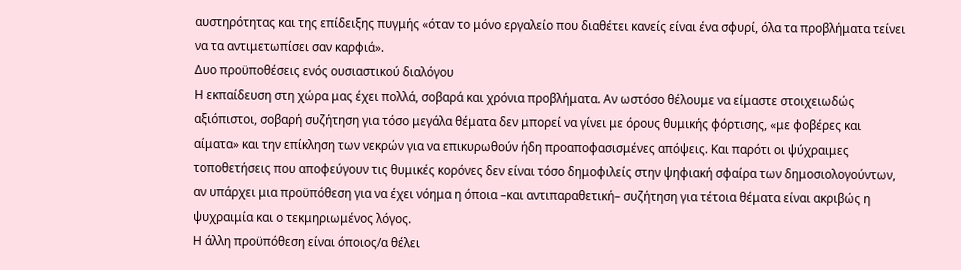αυστηρότητας και της επίδειξης πυγμής «όταν το μόνο εργαλείο που διαθέτει κανείς είναι ένα σφυρί, όλα τα προβλήματα τείνει να τα αντιμετωπίσει σαν καρφιά».
Δυο προϋποθέσεις ενός ουσιαστικού διαλόγου
Η εκπαίδευση στη χώρα μας έχει πολλά, σοβαρά και χρόνια προβλήματα. Αν ωστόσο θέλουμε να είμαστε στοιχειωδώς αξιόπιστοι, σοβαρή συζήτηση για τόσο μεγάλα θέματα δεν μπορεί να γίνει με όρους θυμικής φόρτισης, «με φοβέρες και αίματα» και την επίκληση των νεκρών για να επικυρωθούν ήδη προαποφασισμένες απόψεις. Και παρότι οι ψύχραιμες τοποθετήσεις που αποφεύγουν τις θυμικές κορόνες δεν είναι τόσο δημοφιλείς στην ψηφιακή σφαίρα των δημοσιολογούντων, αν υπάρχει μια προϋπόθεση για να έχει νόημα η όποια –και αντιπαραθετική– συζήτηση για τέτοια θέματα είναι ακριβώς η ψυχραιμία και ο τεκμηριωμένος λόγος.
Η άλλη προϋπόθεση είναι όποιος/α θέλει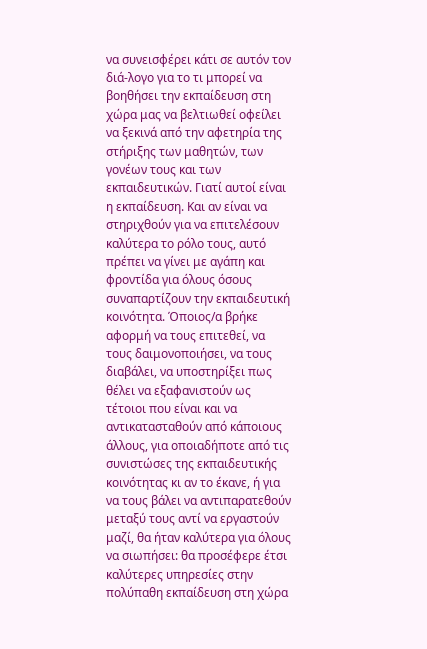να συνεισφέρει κάτι σε αυτόν τον διά-λογο για το τι μπορεί να βοηθήσει την εκπαίδευση στη χώρα μας να βελτιωθεί οφείλει να ξεκινά από την αφετηρία της στήριξης των μαθητών, των γονέων τους και των εκπαιδευτικών. Γιατί αυτοί είναι η εκπαίδευση. Και αν είναι να στηριχθούν για να επιτελέσουν καλύτερα το ρόλο τους, αυτό πρέπει να γίνει με αγάπη και φροντίδα για όλους όσους συναπαρτίζουν την εκπαιδευτική κοινότητα. Όποιος/α βρήκε αφορμή να τους επιτεθεί, να τους δαιμονοποιήσει, να τους διαβάλει, να υποστηρίξει πως θέλει να εξαφανιστούν ως τέτοιοι που είναι και να αντικατασταθούν από κάποιους άλλους, για οποιαδήποτε από τις συνιστώσες της εκπαιδευτικής κοινότητας κι αν το έκανε, ή για να τους βάλει να αντιπαρατεθούν μεταξύ τους αντί να εργαστούν μαζί, θα ήταν καλύτερα για όλους να σιωπήσει: θα προσέφερε έτσι καλύτερες υπηρεσίες στην πολύπαθη εκπαίδευση στη χώρα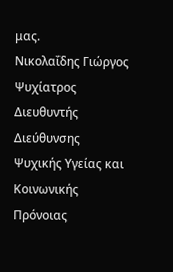μας.
Νικολαΐδης Γιώργος
Ψυχίατρος
Διευθυντής Διεύθυνσης Ψυχικής Υγείας και Κοινωνικής Πρόνοιας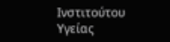Ινστιτούτου Υγείας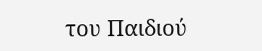του Παιδιού